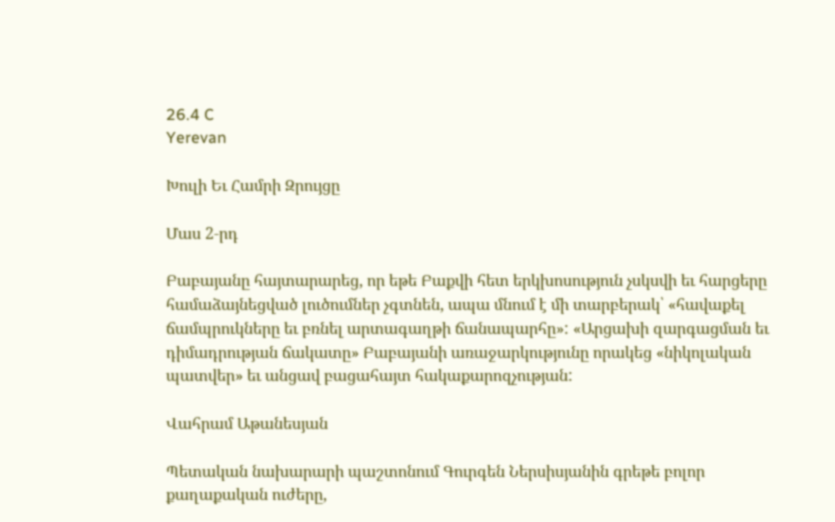26.4 C
Yerevan

Խուլի Եւ Համրի Զրույցը

Մաս 2‑րդ

Բաբայանը հայտարարեց, որ եթե Բաքվի հետ երկխոսություն չսկսվի եւ հարցերը համաձայնեցված լուծումներ չգտնեն, ապա մնում է մի տարբերակ՝ «հավաքել ճամպրուկները եւ բռնել արտագաղթի ճանապարհը»: «Արցախի զարգացման եւ դիմադրության ճակատը» Բաբայանի առաջարկությունը որակեց «նիկոլական պատվեր» եւ անցավ բացահայտ հակաքարոզչության:

Վահրամ Աթանեսյան

Պետական նախարարի պաշտոնում Գուրգեն Ներսիսյանին գրեթե բոլոր քաղաքական ուժերը,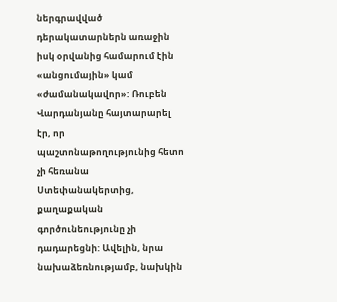ներգրավված դերակատարներն առաջին իսկ օրվանից համարում էին «անցումային» կամ «ժամանակավոր»: Ռուբեն Վարդանյանը հայտարարել էր, որ պաշտոնաթողությունից հետո չի հեռանա Ստեփանակերտից, քաղաքական գործունեությունը չի դադարեցնի: Ավելին, նրա նախաձեռնությամբ, նախկին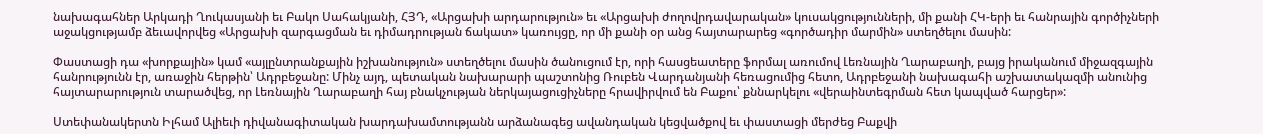նախագահներ Արկադի Ղուկասյանի եւ Բակո Սահակյանի, ՀՅԴ, «Արցախի արդարություն» եւ «Արցախի ժողովրդավարական» կուսակցությունների, մի քանի ՀԿ-երի եւ հանրային գործիչների աջակցությամբ ձեւավորվեց «Արցախի զարգացման եւ դիմադրության ճակատ» կառույցը, որ մի քանի օր անց հայտարարեց «գործադիր մարմին» ստեղծելու մասին:

Փաստացի դա «խորքային» կամ «այլընտրանքային իշխանություն» ստեղծելու մասին ծանուցում էր, որի հասցեատերը ֆորմալ առումով Լեռնային Ղարաբաղի, բայց իրականում միջազգային հանրությունն էր, առաջին հերթին՝ Ադրբեջանը: Մինչ այդ, պետական նախարարի պաշտոնից Ռուբեն Վարդանյանի հեռացումից հետո, Ադրբեջանի նախագահի աշխատակազմի անունից հայտարարություն տարածվեց, որ Լեռնային Ղարաբաղի հայ բնակչության ներկայացուցիչները հրավիրվում են Բաքու՝ քննարկելու «վերաինտեգրման հետ կապված հարցեր»:

Ստեփանակերտն Իլհամ Ալիեւի դիվանագիտական խարդախամտությանն արձանագեց ավանդական կեցվածքով եւ փաստացի մերժեց Բաքվի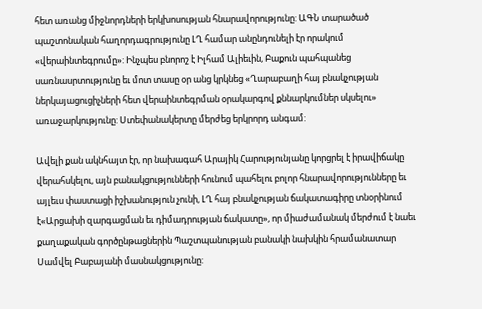հետ առանց միջնորդների երկխոսության հնարավորությունը: ԱԳՆ տարածած պաշտոնական հաղորդագրությունը ԼՂ համար անընդունելի էր որակում «վերաինտեգրումը»: Ինչպես բնորոշ է Իլհամ Ալիեւին, Բաքուն պահպանեց սառնասրտությունը եւ մոտ տասը օր անց կրկնեց «Ղարաբաղի հայ բնակչության ներկայացուցիչների հետ վերաինտեգրման օրակարգով քննարկումներ սկսելու» առաջարկությունը: Ստեփանակերտը մերժեց երկրորդ անգամ:

Ավելի քան ակնհայտ էր, որ նախագահ Արայիկ Հարությունյանը կորցրել է իրավիճակը վերահսկելու, այն բանակցությունների հունում պահելու բոլոր հնարավորությունները եւ այլեւս փաստացի իշխանություն չունի, ԼՂ հայ բնակչության ճակատագիրը տնօրինում է«Արցախի զարգացման եւ դիմադրության ճակատը», որ միաժամանակ մերժում է նաեւ քաղաքական գործընթացներին Պաշտպանության բանակի նախկին հրամանատար Սամվել Բաբայանի մասնակցությունը: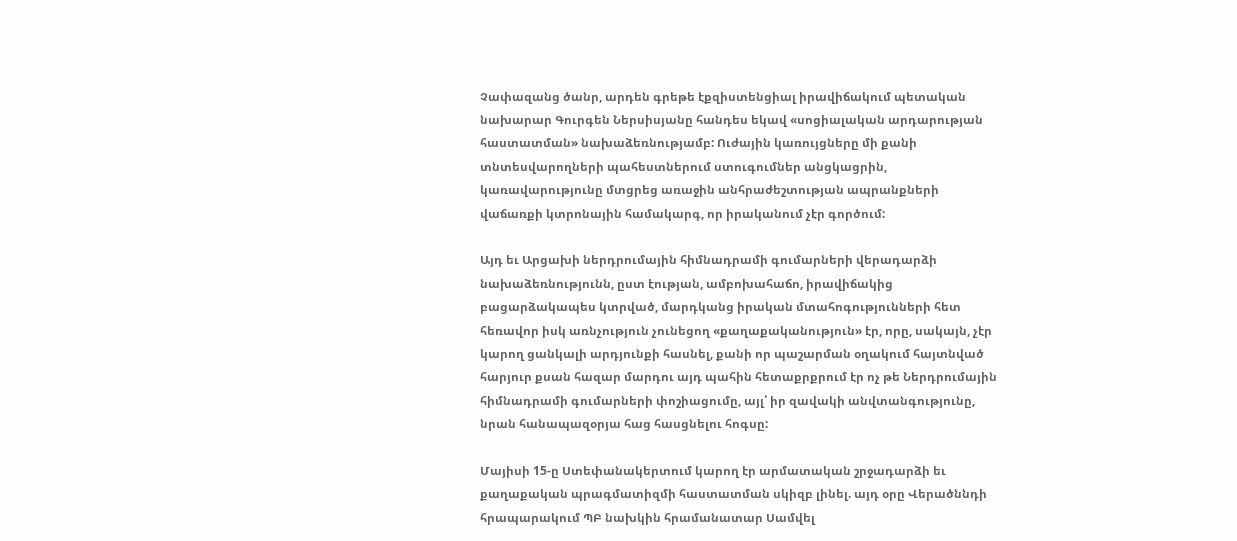Չափազանց ծանր, արդեն գրեթե էքզիստենցիալ իրավիճակում պետական նախարար Գուրգեն Ներսիսյանը հանդես եկավ «սոցիալական արդարության հաստատման» նախաձեռնությամբ: Ուժային կառույցները մի քանի տնտեսվարողների պահեստներում ստուգումներ անցկացրին, կառավարությունը մտցրեց առաջին անհրաժեշտության ապրանքների վաճառքի կտրոնային համակարգ, որ իրականում չէր գործում:

Այդ եւ Արցախի ներդրումային հիմնադրամի գումարների վերադարձի նախաձեռնությունն, ըստ էության, ամբոխահաճո, իրավիճակից բացարձակապես կտրված, մարդկանց իրական մտահոգությունների հետ հեռավոր իսկ առնչություն չունեցող «քաղաքականություն» էր, որը, սակայն, չէր կարող ցանկալի արդյունքի հասնել, քանի որ պաշարման օղակում հայտնված հարյուր քսան հազար մարդու այդ պահին հետաքրքրում էր ոչ թե Ներդրումային հիմնադրամի գումարների փոշիացումը, այլ՝ իր զավակի անվտանգությունը, նրան հանապազօրյա հաց հասցնելու հոգսը:

Մայիսի 15‑ը Ստեփանակերտում կարող էր արմատական շրջադարձի եւ քաղաքական պրագմատիզմի հաստատման սկիզբ լինել. այդ օրը Վերածննդի հրապարակում ՊԲ նախկին հրամանատար Սամվել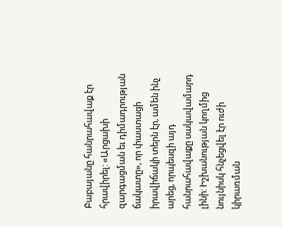Բաբայանը հանրահավաք էր հրավիրել: «Արցախի զարգացման եւ դիմադրության ճակատը», որ փաստացի իրավիճակի տերն էր, ամեն ինչ արեց, որպեսզի այդ հանրահավաքը սակավամարդ լինի: Իշխանության կողմից նույնիսկ հնչեցվել էր ուժի կիրառման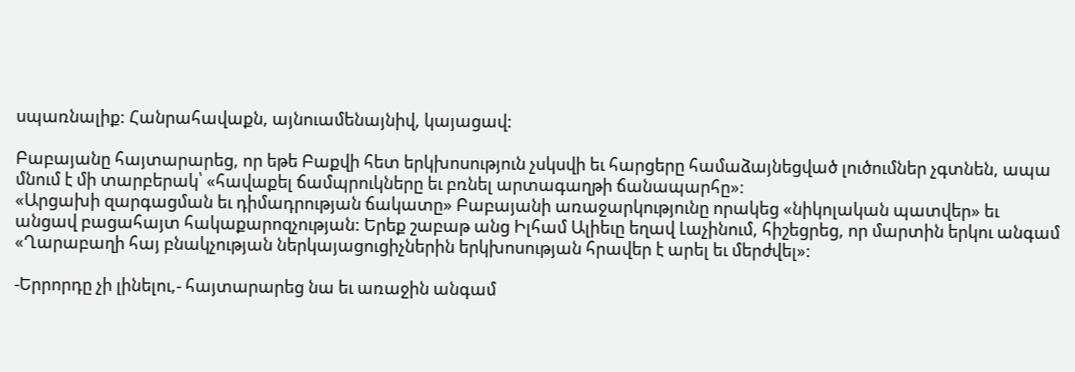սպառնալիք: Հանրահավաքն, այնուամենայնիվ, կայացավ:

Բաբայանը հայտարարեց, որ եթե Բաքվի հետ երկխոսություն չսկսվի եւ հարցերը համաձայնեցված լուծումներ չգտնեն, ապա մնում է մի տարբերակ՝ «հավաքել ճամպրուկները եւ բռնել արտագաղթի ճանապարհը»:
«Արցախի զարգացման եւ դիմադրության ճակատը» Բաբայանի առաջարկությունը որակեց «նիկոլական պատվեր» եւ անցավ բացահայտ հակաքարոզչության: Երեք շաբաթ անց Իլհամ Ալիեւը եղավ Լաչինում, հիշեցրեց, որ մարտին երկու անգամ «Ղարաբաղի հայ բնակչության ներկայացուցիչներին երկխոսության հրավեր է արել եւ մերժվել»:

-Երրորդը չի լինելու,- հայտարարեց նա եւ առաջին անգամ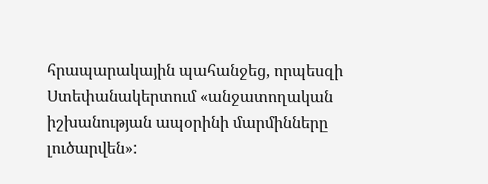հրապարակային պահանջեց, որպեսզի Ստեփանակերտում «անջատողական իշխանության ապօրինի մարմինները լուծարվեն»: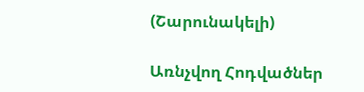(Շարունակելի)

Առնչվող Հոդվածներ